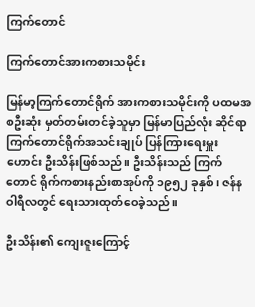ကြက်တောင်

ကြက်တောင်အားကစားသမိုင်း

မြန်မာ့ကြက်တောင်ရိုက် အားကစားသမိုင်းကို ပထမအစဦးဆုံး မှတ်တမ်းတင်ခဲ့သူမှာ မြန်မာပြည်လုံး ဆိုင်ရာကြက်တောင်ရိုက်အသင်းချုပ် ပြန်ကြားရေးမှူးဟောင်း ဦးသိန်းဖြစ်သည်။ ဦးသိန်းသည် ကြက်တောင် ရိုက်ကစားနည်းစာအုပ်ကို ၁၉၅၂ ခုနှစ်၊ ဇန်နဝါရီလတွင် ရေးသားထုတ်ဝေခဲ့သည်။

ဦးသိန်း၏ ကျေးဇူးကြောင့်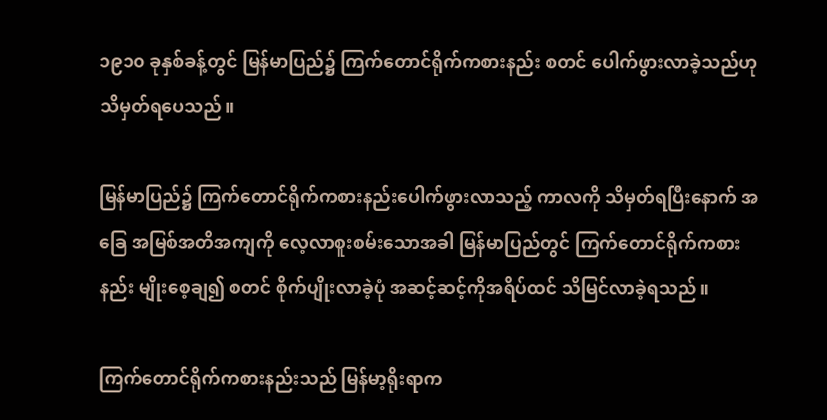၁၉၁၀ ခုနှစ်ခန့်တွင် မြန်မာပြည်၌ ကြက်တောင်ရိုက်ကစားနည်း စတင် ပေါက်ဖွားလာခဲ့သည်ဟု သိမှတ်ရပေသည်။

မြန်မာပြည်၌ ကြက်တောင်ရိုက်ကစားနည်းပေါက်ဖွားလာသည့် ကာလကို သိမှတ်ရပြီးနောက် အခြေ အမြစ်အတိအကျကို လေ့လာစူးစမ်းသောအခါ မြန်မာပြည်တွင် ကြက်တောင်ရိုက်ကစားနည်း မျိုးစေ့ချ၍ စတင် စိုက်ပျိုးလာခဲ့ပုံ အဆင့်ဆင့်ကိုအရိပ်ထင် သိမြင်လာခဲ့ရသည်။

ကြက်တောင်ရိုက်ကစားနည်းသည် မြန်မာ့ရိုးရာက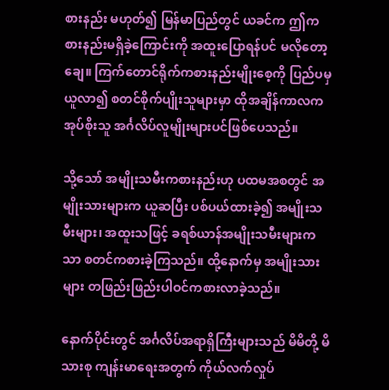စားနည်း မဟုတ်၍ မြန်မာပြည်တွင် ယခင်က ဤကစားနည်းမရှိခဲ့ကြောင်းကို အထူးပြောရန်ပင် မလိုတော့ချေ။ ကြက်တောင်ရိုက်ကစားနည်းမျိုးစေ့ကို ပြည်ပမှ ယူလာ၍ စတင်စိုက်ပျိုးသူများမှာ ထိုအချိန်ကာလက အုပ်စိုးသူ အင်္ဂလိပ်လူမျိုးများပင်ဖြစ်ပေသည်။

သို့သော် အမျိုးသမီးကစားနည်းဟု ပထမအစတွင် အမျိုးသားများက ယူဆပြီး ပစ်ပယ်ထားခဲ့၍ အမျိုးသမီးများ၊ အထူးသဖြင့် ခရစ်ယာန်အမျိုးသမီးများကသာ စတင်ကစားခဲ့ကြသည်။ ထို့နောက်မှ အမျိုးသားများ တဖြည်းဖြည်းပါဝင်ကစားလာခဲ့သည်။

နောက်ပိုင်းတွင် အင်္ဂလိပ်အရာရှိကြီးများသည် မိမိတို့ မိသားစု ကျန်းမာရေးအတွက် ကိုယ်လက်လှုပ်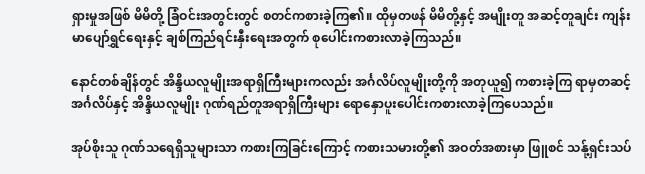ရှားမှုအဖြစ် မိမိတို့ ခြံဝင်းအတွင်းတွင် စတင်ကစားခဲ့ကြ၏။ ထိုမှတဖန် မိမိတို့နှင့် အမျိုးတူ အဆင့်တူချင်း ကျန်းမာပျော်ရွှင်ရေးနှင့် ချစ်ကြည်ရင်းနှီးရေးအတွက် စုပေါင်းကစားလာခဲ့ကြသည်။

နောင်တစ်ချိန်တွင် အိန္ဒိယလူမျိုးအရာရှိကြီးများကလည်း အင်္ဂလိပ်လူမျိုးတို့ကို အတုယူ၍ ကစားခဲ့ကြ ရာမှတဆင့် အင်္ဂလိပ်နှင့် အိန္ဒိယလူမျိုး ဂုဏ်ရည်တူအရာရှိကြီးများ ရောနှောပူးပေါင်းကစားလာခဲ့ကြပေသည်။

အုပ်စိုးသူ ဂုဏ်သရေရှိသူများသာ ကစားကြခြင်းကြောင့် ကစားသမားတို့၏ အဝတ်အစားမှာ ဖြူစင် သနု့်ရှင်းသပ်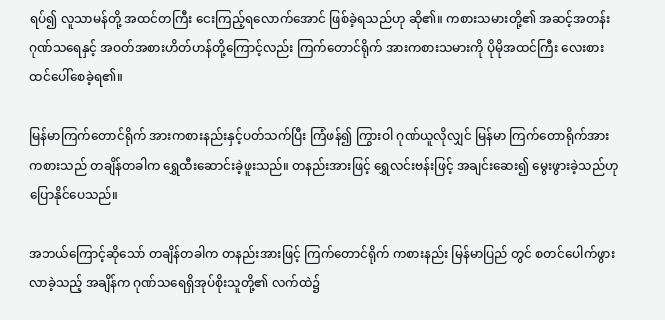ရပ်၍ လူသာမန်တို့ အထင်တကြီး ငေးကြည့်ရလောက်အောင် ဖြစ်ခဲ့ရသည်ဟု ဆို၏။ ကစားသမားတို့၏ အဆင့်အတန်း ဂုဏ်သရေနှင့် အဝတ်အစားဟိတ်ဟန်တို့ကြောင့်လည်း ကြက်တောင်ရိုက် အားကစားသမားကို ပိုမိုအထင်ကြီး လေးစားထင်ပေါ်စေခဲ့ရ၏။

မြန်မာကြက်တောင်ရိုက် အားကစားနည်းနှင့်ပတ်သက်ပြီး ကြံဖန်၍ ကြွားဝါ ဂုဏ်ယူလိုလျှင် မြန်မာ ကြက်တောရိုက်အားကစားသည် တချိန်တခါက ရွှေထီးဆောင်းခဲ့ဖူးသည်။ တနည်းအားဖြင့် ရွှေလင်းဗန်းဖြင့် အချင်းဆေး၍ မွေးဖွားခဲ့သည်ဟု ပြောနိုင်ပေသည်။

အဘယ်ကြောင့်ဆိုသော် တချိန်တခါက တနည်းအားဖြင့် ကြက်တောင်ရိုက် ကစားနည်း မြန်မာပြည် တွင် စတင်ပေါက်ဖွားလာခဲ့သည့် အချိန်က ဂုဏ်သရေရှိအုပ်စိုးသူတို့၏ လက်ထဲ၌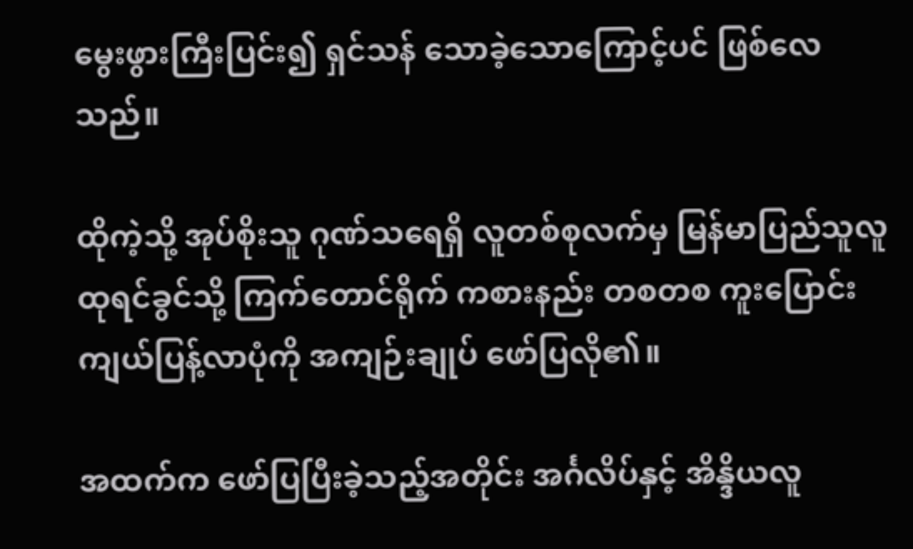မွေးဖွားကြီးပြင်း၍ ရှင်သန် သောခဲ့သောကြောင့်ပင် ဖြစ်လေသည်။

ထိုကဲ့သို့ အုပ်စိုးသူ ဂုဏ်သရေရှိ လူတစ်စုလက်မှ မြန်မာပြည်သူလူထုရင်ခွင်သို့ ကြက်တောင်ရိုက် ကစားနည်း တစတစ ကူးပြောင်းကျယ်ပြန့်လာပုံကို အကျဉ်းချုပ် ဖော်ပြလို၏။

အထက်က ဖော်ပြပြီးခဲ့သည့်အတိုင်း အင်္ဂလိပ်နှင့် အိန္ဒိယလူ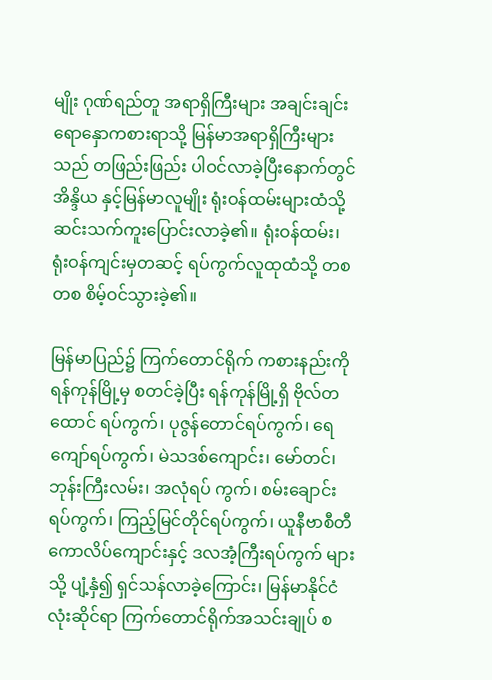မျိုး ဂုဏ်ရည်တူ အရာရှိကြီးများ အချင်းချင်းရောနှောကစားရာသို့ မြန်မာအရာရှိကြီးများသည် တဖြည်းဖြည်း ပါဝင်လာခဲ့ပြီးနောက်တွင် အိန္ဒိယ နှင့်မြန်မာလူမျိုး ရုံးဝန်ထမ်းများထံသို့ ဆင်းသက်ကူးပြောင်းလာခဲ့၏။ ရုံးဝန်ထမ်း၊ ရုံးဝန်ကျင်းမှတဆင့် ရပ်ကွက်လူထုထံသို့ တစတစ စိမ့်ဝင်သွားခဲ့၏။

မြန်မာပြည်၌ ကြက်တောင်ရိုက် ကစားနည်းကို ရန်ကုန်မြို့မှ စတင်ခဲ့ပြီး ရန်ကုန်မြို့ရှိ ဗိုလ်တထောင် ရပ်ကွက်၊ ပုဇွန်တောင်ရပ်ကွက်၊ ရေကျော်ရပ်ကွက်၊ မဲသဒစ်ကျောင်း၊ မော်တင်၊ ဘုန်းကြီးလမ်း၊ အလုံရပ် ကွက်၊ စမ်းချောင်းရပ်ကွက်၊ ကြည့်မြင်တိုင်ရပ်ကွက်၊ ယူနီဗာစီတီကောလိပ်ကျောင်းနှင့် ဒလအံ့ကြီးရပ်ကွက် များသို့ ပျံ့နှံ၍ ရှင်သန်လာခဲ့ကြောင်း၊ မြန်မာနိုင်ငံလုံးဆိုင်ရာ ကြက်တောင်ရိုက်အသင်းချုပ် စ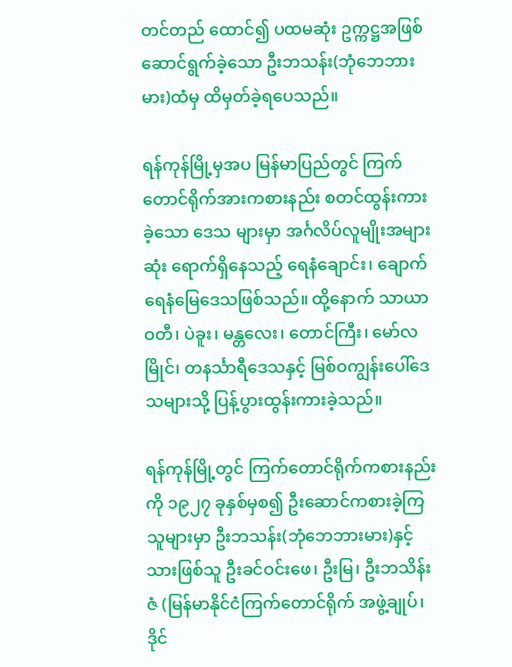တင်တည် ထောင်၍ ပထမဆုံး ဥက္ကဋ္ဌအဖြစ် ဆောင်ရွက်ခဲ့သော ဦးဘသန်း(ဘုံဘေဘားမား)ထံမှ ထိမှတ်ခဲ့ရပေသည်။

ရန်ကုန်မြို့မှအပ မြန်မာပြည်တွင် ကြက်တောင်ရိုက်အားကစားနည်း စတင်ထွန်းကားခဲ့သော ဒေသ များမှာ အင်္ဂလိပ်လူမျိုးအများဆုံး ရောက်ရှိနေသည့် ရေနံချောင်း၊ ချောက်ရေနံမြေဒေသဖြစ်သည်။ ထို့နောက် သာယာဝတီ၊ ပဲခူး၊ မန္တလေး၊ တောင်ကြီး၊ မော်လမြိုင်၊ တနင်္သာရီဒေသနှင့် မြစ်ဝကျွန်းပေါ်ဒေသများသို့ ပြန့်ပွားထွန်းကားခဲ့သည်။

ရန်ကုန်မြို့တွင် ကြက်တောင်ရိုက်ကစားနည်းကို ၁၉၂၇ ခုနှစ်မှစ၍ ဦးဆောင်ကစားခဲ့ကြသူများမှာ ဦးဘသန်း(ဘုံဘေဘားမား)နှင့် သားဖြစ်သူ ဦးခင်ဝင်းဖေ၊ ဦးမြ၊ ဦးဘသိန်းဇံ (မြန်မာနိုင်ငံကြက်တောင်ရိုက် အဖွဲ့ချုပ်၊ ဒိုင်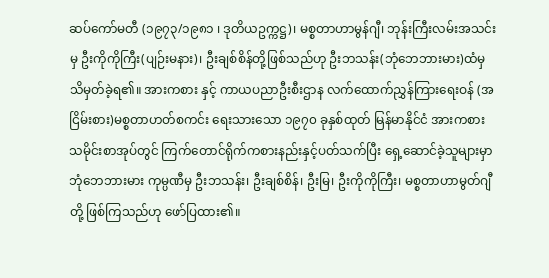ဆပ်ကော်မတီ (၁၉၇၃/၁၉၈၁ ၊ ဒုတိယဥက္ကဋ္ဌ)၊ မစ္စတာဟာမွန်ဂျီ၊ ဘုန်းကြီးလမ်းအသင်းမှ ဦးကိုကိုကြီး(ပျဉ်းမနား)၊ ဦးချစ်စိန်တို့ဖြစ်သည်ဟု ဦးဘသန်း(ဘုံဘေဘားမား)ထံမှ သိမှတ်ခဲ့ရ၏။ အားကစား နှင့် ကာယပညာဦးစီးဌာန လက်ထောက်ညွှန်ကြားရေးဝန် (အငြိမ်းစား)မစ္စတာဟတ်စကင်း ရေးသားသော ၁၉၇၀ ခုနှစ်ထုတ် မြန်မာနိုင်ငံ အားကစားသမိုင်းစာအုပ်တွင် ကြက်တောင်ရိုက်ကစားနည်းနှင့်ပတ်သက်ပြီး ရှေ့ဆောင်ခဲ့သူများမှာ ဘုံဘေဘားမား ကုမ္ပဏီမှ ဦးဘသန်း၊ ဦးချစ်စိန်၊ ဦးမြ၊ ဦးကိုကိုကြီး၊ မစ္စတာဟာမွတ်ဂျီ တို့ ဖြစ်ကြသည်ဟု ဖော်ပြထား၏။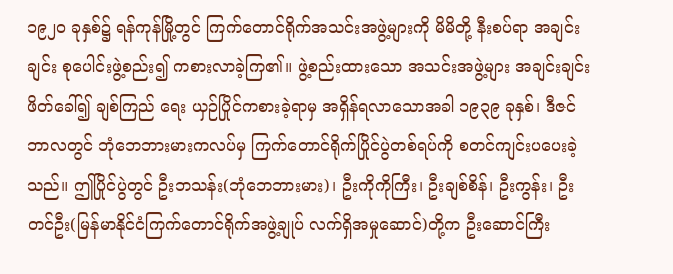၁၉၂၀ ခုနှစ်၌ ရန်ကုန်မြို့တွင် ကြက်တောင်ရိုက်အသင်းအဖွဲ့များကို မိမိတို့ နီးစပ်ရာ အချင်းချင်း စုပေါင်းဖွဲ့စည်း၍ ကစားလာခဲ့ကြ၏။ ဖွဲ့စည်းထားသော အသင်းအဖွဲ့များ အချင်းချင်းဖိတ်ခေါ်၍ ချစ်ကြည် ရေး ယှဉ်ပြိုင်ကစားခဲ့ရာမှ အရှိန်ရလာသောအခါ ၁၉၃၉ ခုနှစ်၊ ဒီဇင်ဘာလတွင် ဘုံဘေဘားမားကလပ်မှ ကြက်တောင်ရိုက်ပြိုင်ပွဲတစ်ရပ်ကို စတင်ကျင်းပပေးခဲ့သည်။ ဤပြိုင်ပွဲတွင် ဦးဘသန်း(ဘုံဘေဘားမား)၊ ဦးကိုကိုကြီး၊ ဦးချစ်စိန်၊ ဦးကွန်း၊ ဦးတင်ဦး(မြန်မာနိုင်ငံကြက်တောင်ရိုက်အဖွဲ့ချုပ် လက်ရှိအမှုဆောင်)တို့က ဦးဆောင်ကြီး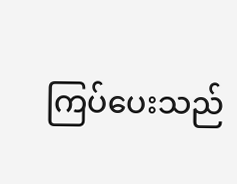ကြပ်ပေးသည်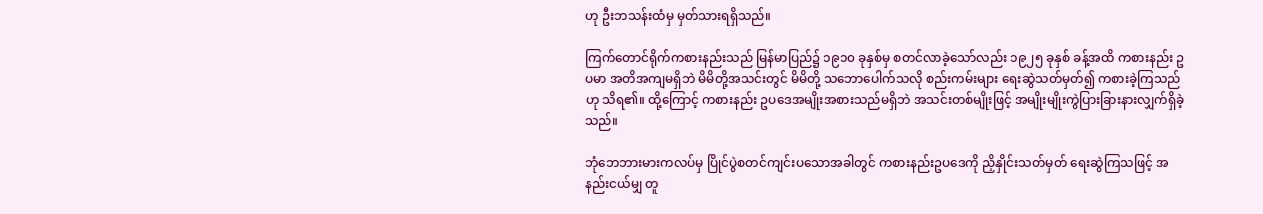ဟု ဦးဘသန်းထံမှ မှတ်သားရရှိသည်။

ကြက်တောင်ရိုက်ကစားနည်းသည် မြန်မာပြည်၌ ၁၉၁၀ ခုနှစ်မှ စတင်လာခဲ့သော်လည်း ၁၉၂၅ ခုနှစ် ခန့်အထိ ကစားနည်း ဥပမာ အတိအကျမရှိဘဲ မိမိတို့အသင်းတွင် မိမိတို့ သဘောပေါက်သလို စည်းကမ်းများ ရေးဆွဲသတ်မှတ်၍ ကစားခဲ့ကြသည်ဟု သိရ၏။ ထို့ကြောင့် ကစားနည်း ဥပဒေအမျိုးအစားသည်မရှိဘဲ အသင်းတစ်မျိုးဖြင့် အမျိုးမျိုးကွဲပြားခြားနားလျှက်ရှိခဲ့သည်။

ဘုံဘေဘားမားကလပ်မှ ပြိုင်ပွဲစတင်ကျင်းပသောအခါတွင် ကစားနည်းဥပဒေကို ညှိနှိုင်းသတ်မှတ် ရေးဆွဲကြသဖြင့် အနည်းငယ်မျှ တူ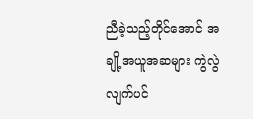ညီခဲ့သည့်တိုင်အောင် အချို့အယူအဆများ ကွဲလွဲလျက်ပင်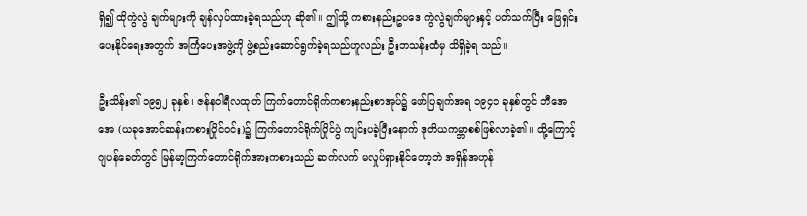ရှိ၍ ထိုကွဲလွဲ ချက်များကို ချန်လှပ်ထားခဲ့ရသည်ဟု ဆို၏။ ဤသို့ ကစားနည်းဥပဒေ ကွဲလွဲချက်များနှင့် ပတ်သက်ပြီး ဖြေရှင်းပေးနိုင်ရေးအတွက် အကြံပေးအဖွဲ့ကို ဖွဲ့စည်းဆောင်ရွက်ခဲ့ရသည်ဟူလည်း ဦးဘသန်းထံမှ သိရှိခဲ့ရ သည်။

ဦးသိန်း၏ ၁၉၅၂ ခုနှစ်၊ ဇန်နဝါရီလထုတ် ကြက်တောင်ရိုက်ကစားနည်းစာအုပ်၌ ဖော်ပြချက်အရ ၁၉၄၁ ခုနှစ်တွင် ဘီအေအေ (ယခုအောင်ဆန်းကစားပြိုင်ဝင်း)၌ ကြက်တောင်ရိုက်ပြိုင်ပွဲ ကျင်းပခဲ့ပြီးနောက် ဒုတိယကမ္ဘာစစ်ဖြစ်လာခဲ့၏။ ထို့ကြောင့် ဂျပန်ခေတ်တွင် မြန်မာ့ကြက်တောင်ရိုက်အားကစားသည် ဆက်လက် မလှုပ်ရှားနိုင်တော့ဘဲ အရှိန်အဟုန်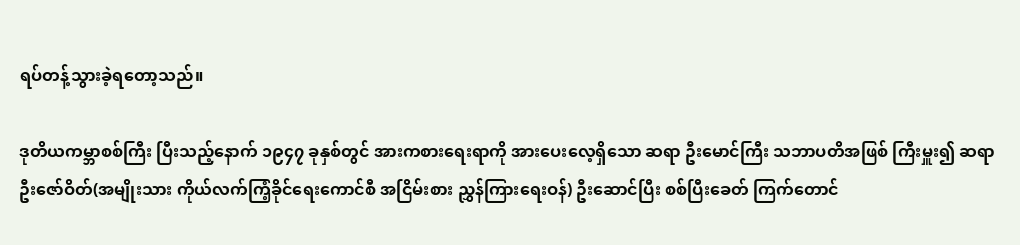ရပ်တန့်သွားခဲ့ရတော့သည်။

ဒုတိယကမ္ဘာစစ်ကြီး ပြီးသည့်နောက် ၁၉၄၇ ခုနှစ်တွင် အားကစားရေးရာကို အားပေးလေ့ရှိသော ဆရာ ဦးမောင်ကြီး သဘာပတိအဖြစ် ကြီးမှူး၍ ဆရာ ဦးဇော်ဝိတ်(အမျိုးသား ကိုယ်လက်ကြံ့ခိုင်ရေးကောင်စီ အငြိမ်းစား ညွှန်ကြားရေးဝန်) ဦးဆောင်ပြီး စစ်ပြီးခေတ် ကြက်တောင်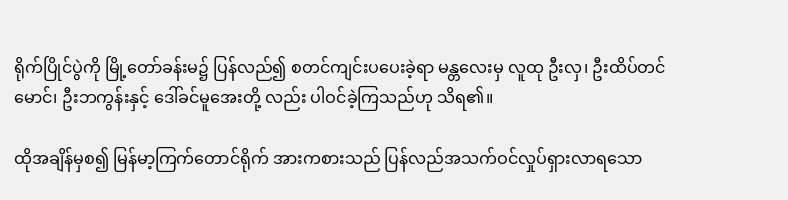ရိုက်ပြိုင်ပွဲကို မြို့တော်ခန်းမ၌ ပြန်လည်၍ စတင်ကျင်းပပေးခဲ့ရာ မန္တလေးမှ လူထု ဦးလှ၊ ဦးထိပ်တင်မောင်၊ ဦးဘကွန်းနှင့် ဒေါ်ခင်မူအေးတို့ လည်း ပါဝင်ခဲ့ကြသည်ဟု သိရ၏။

ထိုအချိန်မှစ၍ မြန်မာ့ကြက်တောင်ရိုက် အားကစားသည် ပြန်လည်အသက်ဝင်လှုပ်ရှားလာရသော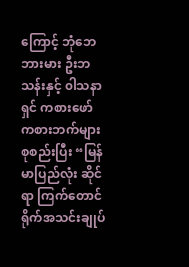ကြောင့် ဘုံဘေဘားမား ဦးဘသန်းနှင့် ၀ါသနာရှင် ကစားဖော် ကစားဘက်များ စုစည်းပြီး “မြန်မာပြည်လုံး ဆိုင်ရာ ကြက်တောင်ရိုက်အသင်းချုပ်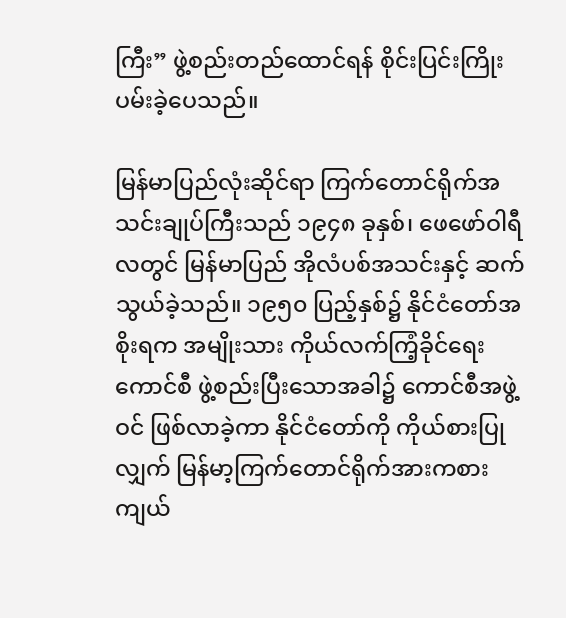ကြီး” ဖွဲ့စည်းတည်ထောင်ရန် စိုင်းပြင်းကြိုးပမ်းခဲ့ပေသည်။

မြန်မာပြည်လုံးဆိုင်ရာ ကြက်တောင်ရိုက်အသင်းချုပ်ကြီးသည် ၁၉၄၈ ခုနှစ်၊ ဖေဖော်ဝါရီလတွင် မြန်မာပြည် အိုလံပစ်အသင်းနှင့် ဆက်သွယ်ခဲ့သည်။ ၁၉၅၀ ပြည့်နှစ်၌ နိုင်ငံတော်အစိုးရက အမျိုးသား ကိုယ်လက်ကြံ့ခိုင်ရေးကောင်စီ ဖွဲ့စည်းပြီးသောအခါ၌ ကောင်စီအဖွဲ့ဝင် ဖြစ်လာခဲ့ကာ နိုင်ငံတော်ကို ကိုယ်စားပြုလျှက် မြန်မာ့ကြက်တောင်ရိုက်အားကစား ကျယ်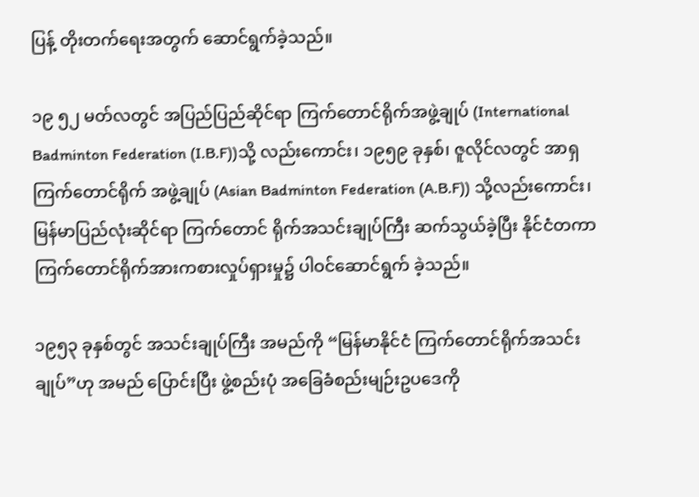ပြန့် တိုးတက်ရေးအတွက် ဆောင်ရွက်ခဲ့သည်။

၁၉ ၅၂ မတ်လတွင် အပြည်ပြည်ဆိုင်ရာ ကြက်တောင်ရိုက်အဖွဲ့ချုပ် (International Badminton Federation (I.B.F))သို့ လည်းကောင်း၊ ၁၉၅၉ ခုနှစ်၊ ဇူလိုင်လတွင် အာရှကြက်တောင်ရိုက် အဖွဲ့ချုပ် (Asian Badminton Federation (A.B.F)) သို့လည်းကောင်း၊ မြန်မာပြည်လုံးဆိုင်ရာ ကြက်တောင် ရိုက်အသင်းချုပ်ကြီး ဆက်သွယ်ခဲ့ပြီး နိုင်ငံတကာ ကြက်တောင်ရိုက်အားကစားလှုပ်ရှားမှု၌ ပါဝင်ဆောင်ရွက် ခဲ့သည်။

၁၉၅၃ ခုနှစ်တွင် အသင်းချုပ်ကြီး အမည်ကို “မြန်မာနိုင်ငံ ကြက်တောင်ရိုက်အသင်းချုပ်”ဟု အမည် ပြောင်းပြီး ဖွဲ့စည်းပုံ အခြေခံစည်းမျဉ်းဥပဒေကို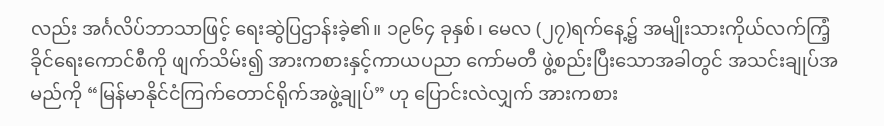လည်း အင်္ဂလိပ်ဘာသာဖြင့် ရေးဆွဲပြဌာန်းခဲ့၏။ ၁၉၆၄ ခုနှစ်၊ မေလ (၂၇)ရက်နေ့၌ အမျိုးသားကိုယ်လက်ကြံ့ခိုင်ရေးကောင်စီကို ဖျက်သိမ်း၍ အားကစားနှင့်ကာယပညာ ကော်မတီ ဖွဲ့စည်းပြီးသောအခါတွင် အသင်းချုပ်အမည်ကို “မြန်မာနိုင်ငံကြက်တောင်ရိုက်အဖွဲ့ချုပ်” ဟု ပြောင်းလဲလျှက် အားကစား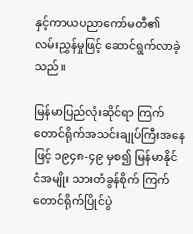နှင့်ကာယပညာကော်မတီ၏ လမ်းညွှန်မှုဖြင့် ဆောင်ရွက်လာခဲ့သည်။

မြန်မာပြည်လုံးဆိုင်ရာ ကြက်တောင်ရိုက်အသင်းချုပ်ကြီးအနေဖြင့် ၁၉၄၈-၄၉ မှစ၍ မြန်မာနိုင်ငံအမျိုး သားတံခွန်စိုက် ကြက်တောင်ရိုက်ပြိုင်ပွဲ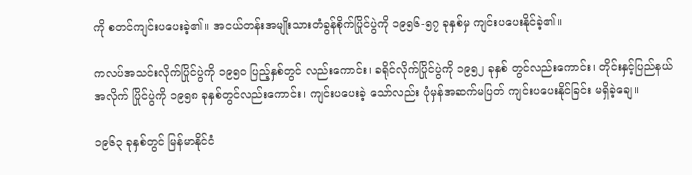ကို စတင်ကျင်းပပေးခဲ့၏။ အငယ်တန်းအမျိုးသားတံခွန်စိုက်ပြိုင်ပွဲကို ၁၉၅၆-၅၇ ခုနှစ်မှ ကျင်းပပေးနိုင်ခဲ့၏။

ကလပ်အသင်းလိုက်ပြိုင်ပွဲကို ၁၉၅၀ ပြည့်နှစ်တွင် လည်းကောင်း၊ ခရိုင်လိုက်ပြိုင်ပွဲကို ၁၉၅၂ ခုနှစ် တွင်လည်းကောင်း၊ တိုင်းနှင့်ပြည်နယ်အလိုက် ပြိုင်ပွဲကို ၁၉၅၈ ခုနှစ်တွင်လည်းကောင်း၊ ကျင်းပပေးခဲ့ သော်လည်း ပုံမှန်အဆက်မပြတ် ကျင်းပပေးနိုင်ခြင်း မရှိခဲ့ချေ။

၁၉၆၃ ခုနှစ်တွင် မြန်မာနိုင်ငံ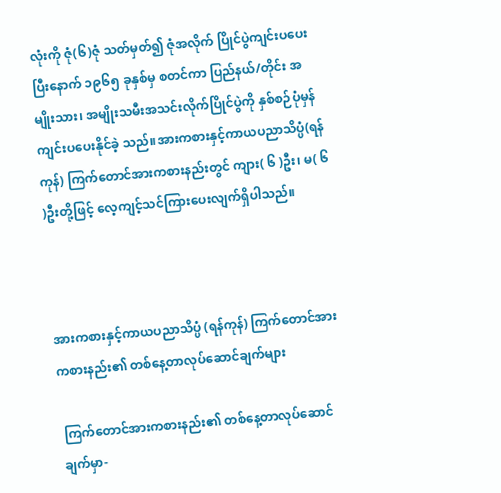လုံးကို ဇုံ(၆)ဇုံ သတ်မှတ်၍ ဇုံအလိုက် ပြိုင်ပွဲကျင်းပပေးပြီးနောက် ၁၉၆၅ ခုနှစ်မှ စတင်ကာ ပြည်နယ်/တိုင်း အမျိုးသား၊ အမျိုးသမီးအသင်းလိုက်ပြိုင်ပွဲကို နှစ်စဉ်ပုံမှန် ကျင်းပပေးနိုင်ခဲ့ သည်။အားကစားနှင့်ကာယပညာသိပ္ပံ(ရန်ကုန်) ကြက်တောင်အားကစားနည်းတွင် ကျား( ၆ )ဦး၊ မ( ၆ )ဦးတို့ဖြင့် လေ့ကျင့်သင်ကြားပေးလျက်ရှိပါသည်။



အားကစားနှင့်ကာယပညာသိပ္ပံ (ရန်ကုန်) ကြက်တောင်အားကစားနည်း၏ တစ်နေ့တာလုပ်ဆောင်ချက်များ

 ကြက်တောင်အားကစားနည်း၏ တစ်နေ့တာလုပ်ဆောင်ချက်မှာ-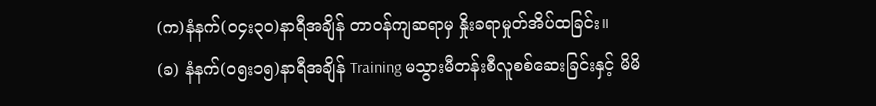(က)နံနက်(၀၄း၃၀)နာရီအချိန် တာဝန်ကျဆရာမှ နှိုးခရာမှုတ်အိပ်ထခြင်း။
(ခ) နံနက်(၀၅း၁၅)နာရီအချိန် Training မသွားမီတန်းစီလူစစ်ဆေးခြင်းနှင့် မိမိ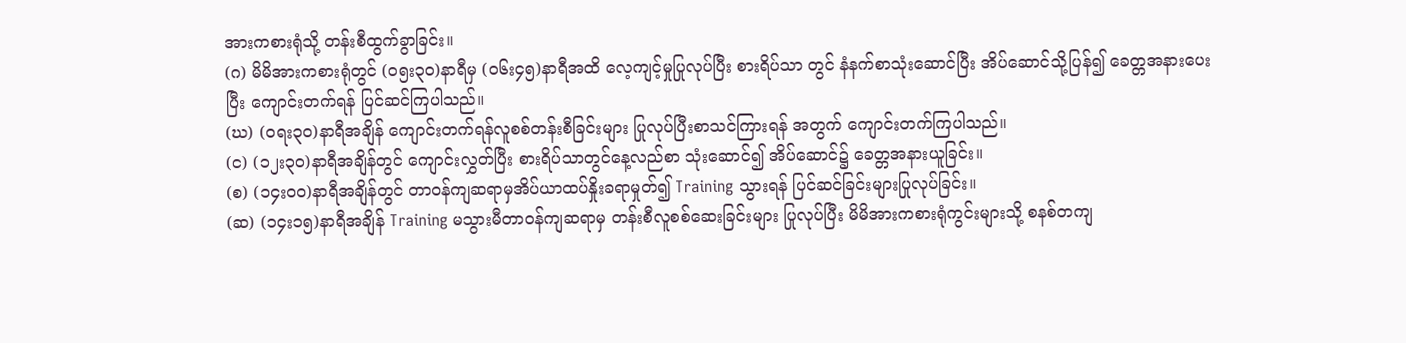အားကစားရုံသို့ တန်းစီထွက်ခွာခြင်း။
(ဂ) မိမိအားကစားရုံတွင် (၀၅း၃၀)နာရီမှ (၀၆း၄၅)နာရီအထိ လေ့ကျင့်မှုပြုလုပ်ပြီး စားရိပ်သာ တွင် နံနက်စာသုံးဆောင်ပြီး အိပ်ဆောင်သို့ပြန်၍ ခေတ္တအနားပေးပြီး ကျောင်းတက်ရန် ပြင်ဆင်ကြပါသည်။
(ဃ) (ဝရး၃၀)နာရီအချိန် ကျောင်းတက်ရန်လူစစ်တန်းစီခြင်းများ ပြုလုပ်ပြီးစာသင်ကြားရန် အတွက် ကျောင်းတက်ကြပါသည်။
(င) (၁၂း၃၀)နာရီအချိန်တွင် ကျောင်းလွှတ်ပြီး စားရိပ်သာတွင်နေ့လည်စာ သုံးဆောင်၍ အိပ်ဆောင်၌ ခေတ္တအနားယူခြင်း။
(စ) (၁၄းဝ၀)နာရီအချိန်တွင် တာဝန်ကျဆရာမှအိပ်ယာထပ်နှိုးခရာမှုတ်၍ Training သွားရန် ပြင်ဆင်ခြင်းများပြုလုပ်ခြင်း။
(ဆ) (၁၄း၁၅)နာရီအချိန် Training မသွားမီတာဝန်ကျဆရာမှ တန်းစီလူစစ်ဆေးခြင်းများ ပြုလုပ်ပြီး မိမိအားကစားရုံကွင်းများသို့ စနစ်တကျ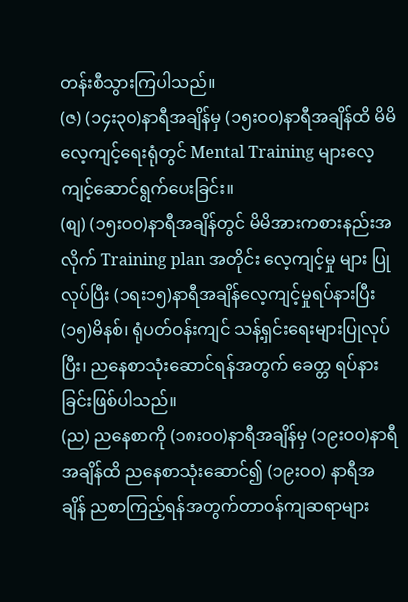တန်းစီသွားကြပါသည်။
(ဇ) (၁၄း၃၀)နာရီအချိန်မှ (၁၅းဝ၀)နာရီအချိန်ထိ မိမိလေ့ကျင့်ရေးရုံတွင် Mental Training များလေ့ကျင့်ဆောင်ရွက်ပေးခြင်း။
(စျ) (၁၅းဝ၀)နာရီအချိန်တွင် မိမိအားကစားနည်းအလိုက် Training plan အတိုင်း လေ့ကျင့်မှု များ ပြုလုပ်ပြီး (၁ရး၁၅)နာရီအချိန်လေ့ကျင့်မှုရပ်နားပြီး (၁၅)မိနစ်၊ ရုံပတ်ဝန်းကျင် သန့်ရှင်းရေးများပြုလုပ်ပြီး၊ ညနေစာသုံးဆောင်ရန်အတွက် ခေတ္တ ရပ်နားခြင်းဖြစ်ပါသည်။
(ည) ညနေစာကို (၁၈းဝ၀)နာရီအချိန်မှ (၁၉းဝ၀)နာရီအချိန်ထိ ညနေစာသုံးဆောင်၍ (၁၉းဝ၀) နာရီအချိန် ညစာကြည့်ရန်အတွက်တာဝန်ကျဆရာများ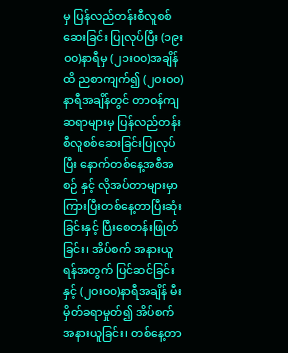မှ ပြန်လည်တန်းစီလူစစ်ဆေးခြင်း ပြုလုပ်ပြီး (၁၉းဝ၀)နာရီမှ (၂၁းဝ၀)အချိန်ထိ ညစာကျက်၍ (၂ဝးဝ၀)နာရီအချိန်တွင် တာဝန်ကျဆရာများမှ ပြန်လည်တန်းစီလူစစ်ဆေးခြင်းပြုလုပ်ပြီး နောက်တစ်နေ့အစီအစဉ် နှင့် လိုအပ်တာများမှာကြားပြီးတစ်နေ့တာပြီးဆုံးခြင်းနှင့် ပြီးစေတန်းဖြုတ်ခြင်း၊ အိပ်စက် အနားယူရန်အတွက် ပြင်ဆင်ခြင်းနှင့် (၂ဝးဝ၀)နာရီအချိန် မီးမှိတ်ခရာမှုတ်၍ အိပ်စက် အနားယူခြင်း၊ တစ်နေ့တာ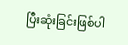ပြီးဆုံးခြင်းဖြစ်ပါ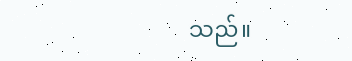သည်။